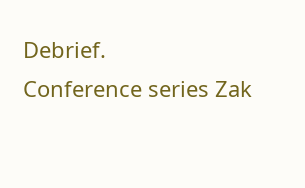Debrief.
Conference series Zak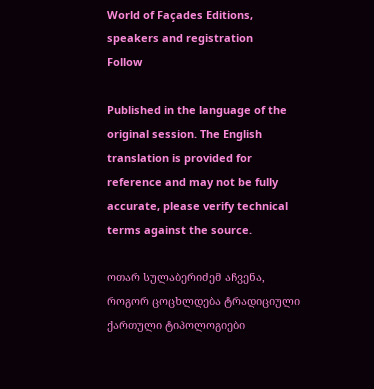World of Façades Editions, speakers and registration
Follow

Published in the language of the original session. The English translation is provided for reference and may not be fully accurate, please verify technical terms against the source.

ოთარ სულაბერიძემ აჩვენა, როგორ ცოცხლდება ტრადიციული ქართული ტიპოლოგიები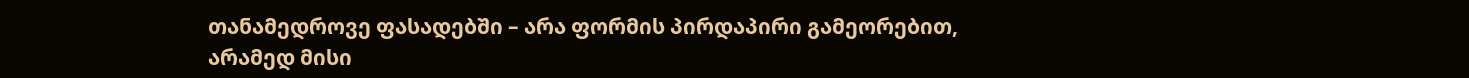თანამედროვე ფასადებში – არა ფორმის პირდაპირი გამეორებით, არამედ მისი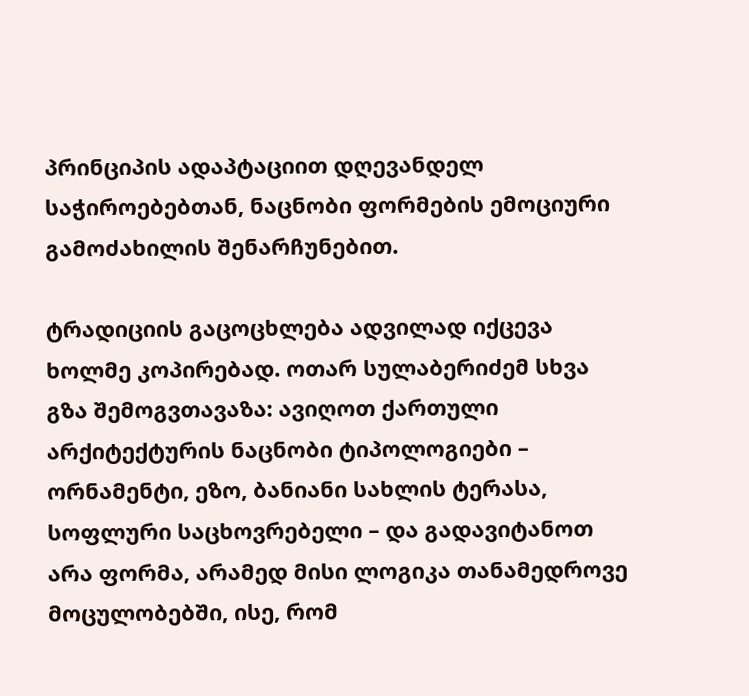პრინციპის ადაპტაციით დღევანდელ საჭიროებებთან, ნაცნობი ფორმების ემოციური გამოძახილის შენარჩუნებით.

ტრადიციის გაცოცხლება ადვილად იქცევა ხოლმე კოპირებად. ოთარ სულაბერიძემ სხვა გზა შემოგვთავაზა: ავიღოთ ქართული არქიტექტურის ნაცნობი ტიპოლოგიები – ორნამენტი, ეზო, ბანიანი სახლის ტერასა, სოფლური საცხოვრებელი – და გადავიტანოთ არა ფორმა, არამედ მისი ლოგიკა თანამედროვე მოცულობებში, ისე, რომ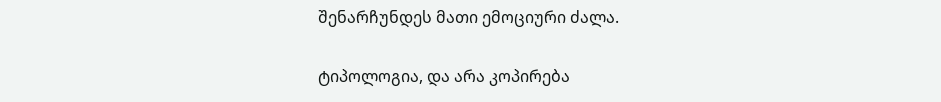შენარჩუნდეს მათი ემოციური ძალა.

ტიპოლოგია, და არა კოპირება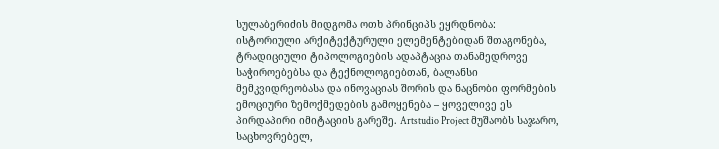სულაბერიძის მიდგომა ოთხ პრინციპს ეყრდნობა: ისტორიული არქიტექტურული ელემენტებიდან შთაგონება, ტრადიციული ტიპოლოგიების ადაპტაცია თანამედროვე საჭიროებებსა და ტექნოლოგიებთან, ბალანსი მემკვიდრეობასა და ინოვაციას შორის და ნაცნობი ფორმების ემოციური ზემოქმედების გამოყენება – ყოველივე ეს პირდაპირი იმიტაციის გარეშე. Artstudio Project მუშაობს საჯარო, საცხოვრებელ,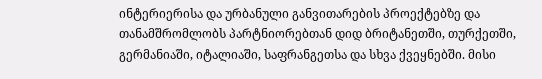ინტერიერისა და ურბანული განვითარების პროექტებზე და თანამშრომლობს პარტნიორებთან დიდ ბრიტანეთში, თურქეთში, გერმანიაში, იტალიაში, საფრანგეთსა და სხვა ქვეყნებში. მისი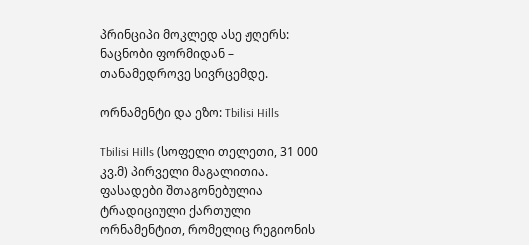პრინციპი მოკლედ ასე ჟღერს: ნაცნობი ფორმიდან – თანამედროვე სივრცემდე.

ორნამენტი და ეზო: Tbilisi Hills

Tbilisi Hills (სოფელი თელეთი, 31 000 კვ.მ) პირველი მაგალითია. ფასადები შთაგონებულია ტრადიციული ქართული ორნამენტით, რომელიც რეგიონის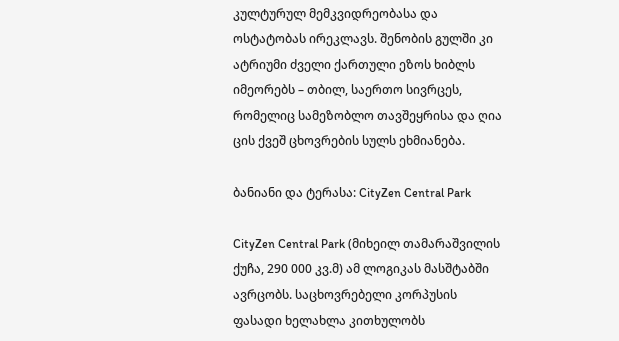კულტურულ მემკვიდრეობასა და ოსტატობას ირეკლავს. შენობის გულში კი ატრიუმი ძველი ქართული ეზოს ხიბლს იმეორებს – თბილ, საერთო სივრცეს, რომელიც სამეზობლო თავშეყრისა და ღია ცის ქვეშ ცხოვრების სულს ეხმიანება.

ბანიანი და ტერასა: CityZen Central Park

CityZen Central Park (მიხეილ თამარაშვილის ქუჩა, 290 000 კვ.მ) ამ ლოგიკას მასშტაბში ავრცობს. საცხოვრებელი კორპუსის ფასადი ხელახლა კითხულობს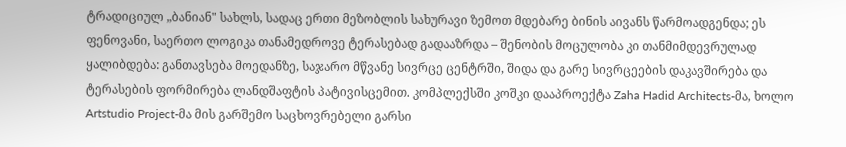ტრადიციულ „ბანიან" სახლს, სადაც ერთი მეზობლის სახურავი ზემოთ მდებარე ბინის აივანს წარმოადგენდა; ეს ფენოვანი, საერთო ლოგიკა თანამედროვე ტერასებად გადააზრდა – შენობის მოცულობა კი თანმიმდევრულად ყალიბდება: განთავსება მოედანზე, საჯარო მწვანე სივრცე ცენტრში, შიდა და გარე სივრცეების დაკავშირება და ტერასების ფორმირება ლანდშაფტის პატივისცემით. კომპლექსში კოშკი დააპროექტა Zaha Hadid Architects-მა, ხოლო Artstudio Project-მა მის გარშემო საცხოვრებელი გარსი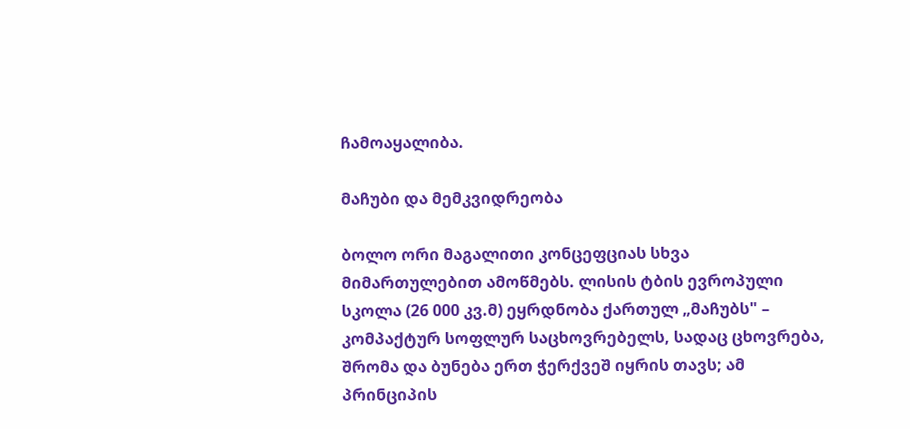ჩამოაყალიბა.

მაჩუბი და მემკვიდრეობა

ბოლო ორი მაგალითი კონცეფციას სხვა მიმართულებით ამოწმებს. ლისის ტბის ევროპული სკოლა (26 000 კვ.მ) ეყრდნობა ქართულ „მაჩუბს" – კომპაქტურ სოფლურ საცხოვრებელს, სადაც ცხოვრება, შრომა და ბუნება ერთ ჭერქვეშ იყრის თავს; ამ პრინციპის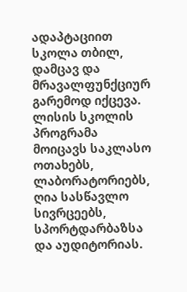ადაპტაციით სკოლა თბილ, დამცავ და მრავალფუნქციურ გარემოდ იქცევა. ლისის სკოლის პროგრამა მოიცავს საკლასო ოთახებს, ლაბორატორიებს, ღია სასწავლო სივრცეებს, სპორტდარბაზსა და აუდიტორიას.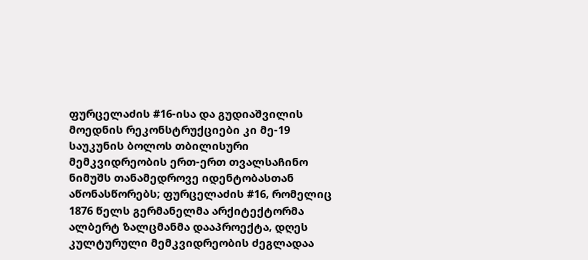ფურცელაძის #16-ისა და გუდიაშვილის მოედნის რეკონსტრუქციები კი მე-19 საუკუნის ბოლოს თბილისური მემკვიდრეობის ერთ-ერთ თვალსაჩინო ნიმუშს თანამედროვე იდენტობასთან აწონასწორებს; ფურცელაძის #16, რომელიც 1876 წელს გერმანელმა არქიტექტორმა ალბერტ ზალცმანმა დააპროექტა, დღეს კულტურული მემკვიდრეობის ძეგლადაა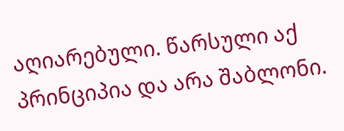აღიარებული. წარსული აქ პრინციპია და არა შაბლონი.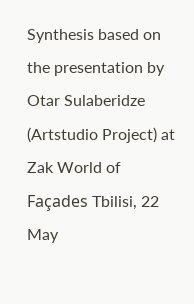Synthesis based on the presentation by Otar Sulaberidze (Artstudio Project) at Zak World of Façades Tbilisi, 22 May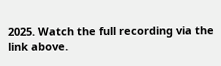2025. Watch the full recording via the link above.